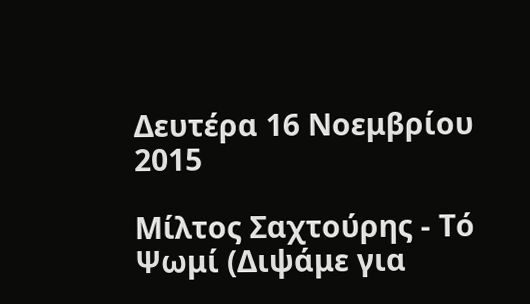Δευτέρα 16 Νοεμβρίου 2015

Μίλτος Σαχτούρης - Τό Ψωμί (Διψάμε για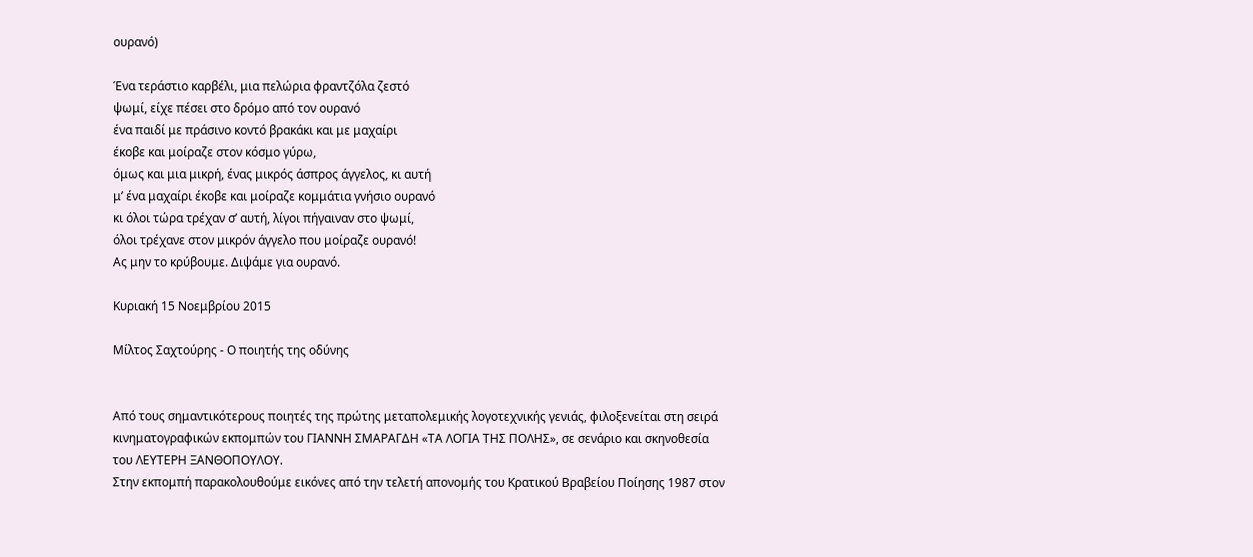ουρανό)

Ένα τεράστιο καρβέλι, μια πελώρια φραντζόλα ζεστό
ψωμί, είχε πέσει στο δρόμο από τον ουρανό
ένα παιδί με πράσινο κοντό βρακάκι και με μαχαίρι
έκοβε και μοίραζε στον κόσμο γύρω,
όμως και μια μικρή, ένας μικρός άσπρος άγγελος, κι αυτή
μ’ ένα μαχαίρι έκοβε και μοίραζε κομμάτια γνήσιο ουρανό
κι όλοι τώρα τρέχαν σ’ αυτή, λίγοι πήγαιναν στο ψωμί,
όλοι τρέχανε στον μικρόν άγγελο που μοίραζε ουρανό!
Ας μην το κρύβουμε. Διψάμε για ουρανό.

Κυριακή 15 Νοεμβρίου 2015

Μίλτος Σαχτούρης - Ο ποιητής της οδύνης


Από τους σημαντικότερους ποιητές της πρώτης μεταπολεμικής λογοτεχνικής γενιάς, φιλοξενείται στη σειρά κινηματογραφικών εκπομπών του ΓΙΑΝΝΗ ΣΜΑΡΑΓΔΗ «ΤΑ ΛΟΓΙΑ ΤΗΣ ΠΟΛΗΣ», σε σενάριο και σκηνοθεσία του ΛΕΥΤΕΡΗ ΞΑΝΘΟΠΟΥΛΟΥ.
Στην εκπομπή παρακολουθούμε εικόνες από την τελετή απονομής του Κρατικού Βραβείου Ποίησης 1987 στον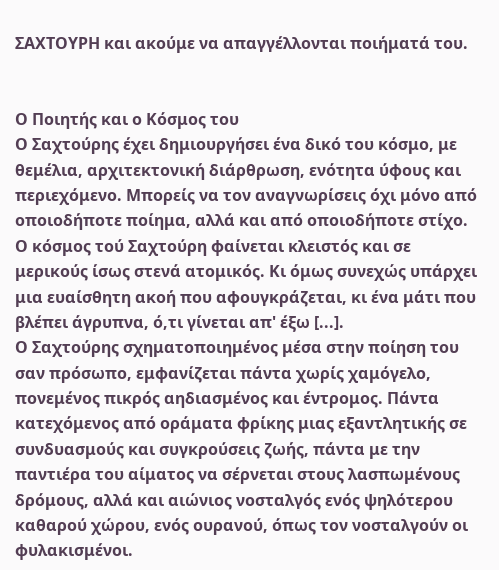ΣΑΧΤΟΥΡΗ και ακούμε να απαγγέλλονται ποιήματά του.


Ο Ποιητής και ο Κόσμος του
Ο Σαχτούρης έχει δημιουργήσει ένα δικό του κόσμο, με θεμέλια, αρχιτεκτονική διάρθρωση, ενότητα ύφους και περιεχόμενο. Μπορείς να τον αναγνωρίσεις όχι μόνο από οποιοδήποτε ποίημα, αλλά και από οποιοδήποτε στίχο. Ο κόσμος τού Σαχτούρη φαίνεται κλειστός και σε μερικούς ίσως στενά ατομικός. Κι όμως συνεχώς υπάρχει μια ευαίσθητη ακοή που αφουγκράζεται, κι ένα μάτι που βλέπει άγρυπνα, ό,τι γίνεται απ' έξω [...].
Ο Σαχτούρης σχηματοποιημένος μέσα στην ποίηση του σαν πρόσωπο, εμφανίζεται πάντα χωρίς χαμόγελο, πονεμένος πικρός αηδιασμένος και έντρομος. Πάντα κατεχόμενος από οράματα φρίκης μιας εξαντλητικής σε συνδυασμούς και συγκρούσεις ζωής, πάντα με την παντιέρα του αίματος να σέρνεται στους λασπωμένους δρόμους, αλλά και αιώνιος νοσταλγός ενός ψηλότερου καθαρού χώρου, ενός ουρανού, όπως τον νοσταλγούν οι φυλακισμένοι.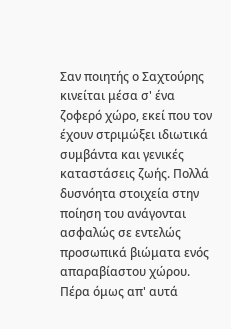Σαν ποιητής ο Σαχτούρης κινείται μέσα σ' ένα ζοφερό χώρο, εκεί που τον έχουν στριμώξει ιδιωτικά συμβάντα και γενικές καταστάσεις ζωής. Πολλά δυσνόητα στοιχεία στην ποίηση του ανάγονται ασφαλώς σε εντελώς προσωπικά βιώματα ενός απαραβίαστου χώρου.
Πέρα όμως απ' αυτά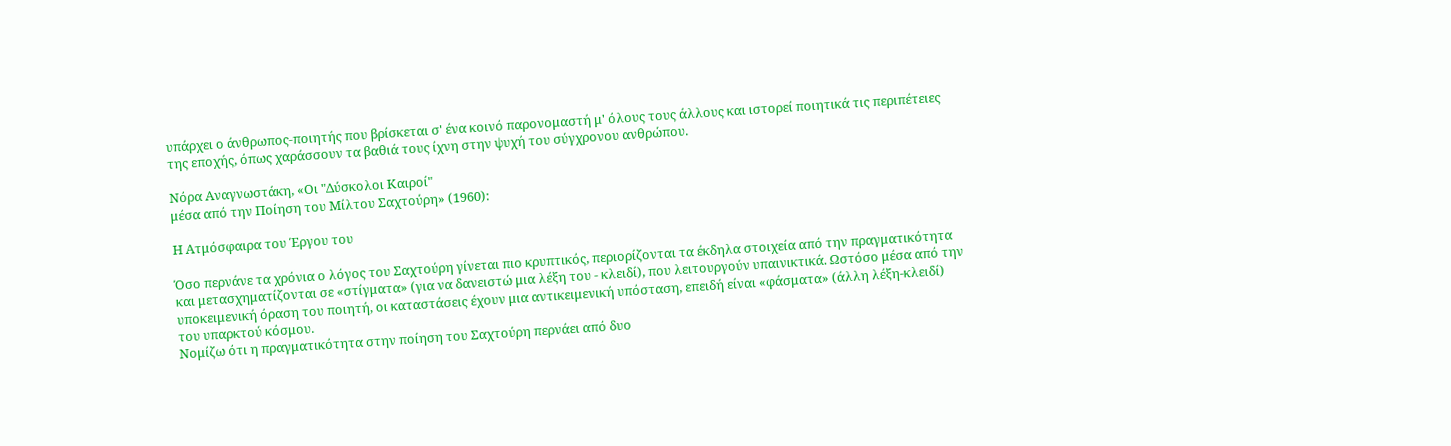υπάρχει ο άνθρωπος-ποιητής που βρίσκεται σ' ένα κοινό παρονομαστή μ' όλους τους άλλους και ιστορεί ποιητικά τις περιπέτειες της εποχής, όπως χαράσσουν τα βαθιά τους ίχνη στην ψυχή του σύγχρονου ανθρώπου.

Νόρα Αναγνωστάκη, «Οι "Δύσκολοι Καιροί"
μέσα από την Ποίηση του Μίλτου Σαχτούρη» (1960):

Η Ατμόσφαιρα του Έργου του

Όσο περνάνε τα χρόνια ο λόγος του Σαχτούρη γίνεται πιο κρυπτικός, περιορίζονται τα έκδηλα στοιχεία από την πραγματικότητα και μετασχηματίζονται σε «στίγματα» (για να δανειστώ μια λέξη του - κλειδί), που λειτουργούν υπαινικτικά. Ωστόσο μέσα από την υποκειμενική όραση του ποιητή, οι καταστάσεις έχουν μια αντικειμενική υπόσταση, επειδή είναι «φάσματα» (άλλη λέξη-κλειδί) του υπαρκτού κόσμου.
Νομίζω ότι η πραγματικότητα στην ποίηση του Σαχτούρη περνάει από δυο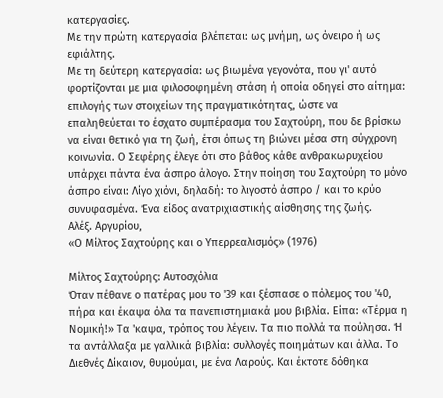κατεργασίες.
Με την πρώτη κατεργασία βλέπεται: ως μνήμη, ως όνειρο ή ως εφιάλτης.
Με τη δεύτερη κατεργασία: ως βιωμένα γεγονότα, που γι' αυτό φορτίζονται με μια φιλοσοφημένη στάση ή οποία οδηγεί στο αίτημα: επιλογής των στοιχείων της πραγματικότητας, ώστε να επαληθεύεται το έσχατο συμπέρασμα του Σαχτούρη, που δε βρίσκω να είναι θετικό για τη ζωή, έτσι όπως τη βιώνει μέσα στη σύγχρονη κοινωνία. Ο Σεφέρης έλεγε ότι στο βάθος κάθε ανθρακωρυχείου υπάρχει πάντα ένα άσπρο άλογο. Στην ποίηση του Σαχτούρη το μόνο άσπρο είναι: Λίγo χιόνι, δηλαδή: το λιγοστό άσπρο / και το κρύο συνυφασμένα. Ένα είδος ανατριχιαστικής αίσθησης της ζωής.
Αλέξ. Αργυρίου,
«Ο Μίλτος Σαχτούρης και ο Υπερρεαλισμός» (1976)

Μίλτος Σαχτούρης: Αυτοσχόλια
Όταν πέθανε ο πατέρας μου το '39 και ξέσπασε ο πόλεμος του '40, πήρα και έκαψα όλα τα πανεπιστημιακά μου βιβλία. Είπα: «Τέρμα η Νομική!» Τα 'καψα, τρόπος του λέγειν. Τα πιο πολλά τα πούλησα. Ή τα αντάλλαξα με γαλλικά βιβλία: συλλογές ποιημάτων και άλλα. Το Διεθνές Δίκαιον, θυμούμαι, με ένα Λαρούς. Και έκτοτε δόθηκα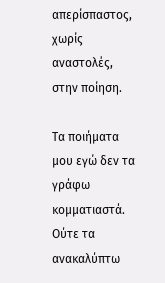απερίσπαστος, χωρίς αναστολές, στην ποίηση.

Τα ποιήματα μου εγώ δεν τα γράφω κομματιαστά. Ούτε τα ανακαλύπτω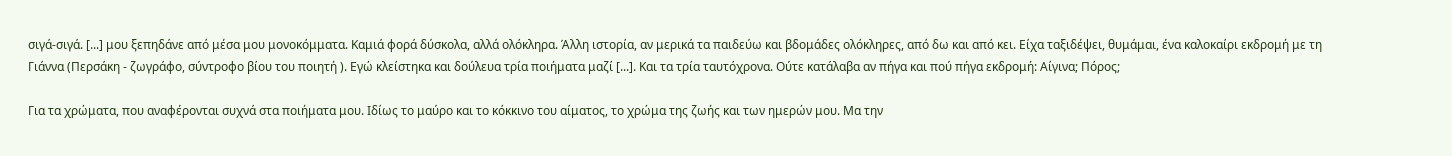σιγά-σιγά. [...] μου ξεπηδάνε από μέσα μου μονοκόμματα. Καμιά φορά δύσκολα, αλλά ολόκληρα. Άλλη ιστορία, αν μερικά τα παιδεύω και βδομάδες ολόκληρες, από δω και από κει. Είχα ταξιδέψει, θυμάμαι, ένα καλοκαίρι εκδρομή με τη Γιάννα (Περσάκη - ζωγράφο, σύντροφο βίου του ποιητή ). Εγώ κλείστηκα και δούλευα τρία ποιήματα μαζί [...]. Και τα τρία ταυτόχρονα. Ούτε κατάλαβα αν πήγα και πού πήγα εκδρομή: Αίγινα; Πόρος;

Για τα χρώματα, που αναφέρονται συχνά στα ποιήματα μου. Ιδίως το μαύρο και το κόκκινο του αίματος, το χρώμα της ζωής και των ημερών μου. Μα την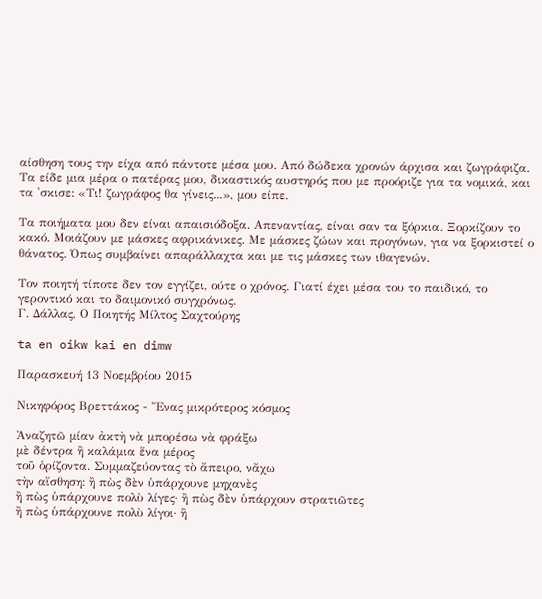αίσθηση τους την είχα από πάντοτε μέσα μου. Από δώδεκα χρονών άρχισα και ζωγράφιζα. Τα είδε μια μέρα ο πατέρας μου, δικαστικός αυστηρός που με προόριζε για τα νομικά, και τα 'σκισε: «Τι! ζωγράφος θα γίνεις...», μου είπε.

Τα ποιήματα μου δεν είναι απαισιόδοξα. Απεναντίας, είναι σαν τα ξόρκια. Ξορκίζουν το κακό. Μοιάζουν με μάσκες αφρικάνικες. Με μάσκες ζώων και προγόνων, για να ξορκιστεί ο θάνατος. Όπως συμβαίνει απαράλλαχτα και με τις μάσκες των ιθαγενών.

Τον ποιητή τίποτε δεν τον εγγίζει, ούτε ο χρόνος. Γιατί έχει μέσα του το παιδικό, το γεροντικό και το δαιμονικό συγχρόνως.
Γ. Δάλλας, Ο Ποιητής Μίλτος Σαχτούρης

ta en oikw kai en dimw

Παρασκευή 13 Νοεμβρίου 2015

Νικηφόρος Βρεττάκος - Ἕνας μικρότερος κόσμος

Ἀναζητῶ μίαν ἀκτὴ νὰ μπορέσω νὰ φράξω
μὲ δέντρα ἢ καλάμια ἕνα μέρος
τοῦ ὁρίζοντα. Συμμαζεύοντας τὸ ἄπειρο, νἄχω
τὴν αἴσθηση: ἢ πὼς δὲν ὑπάρχουνε μηχανὲς
ἢ πὼς ὑπάρχουνε πολὺ λίγες· ἢ πὼς δὲν ὑπάρχουν στρατιῶτες
ἢ πὼς ὑπάρχουνε πολὺ λίγοι· ἢ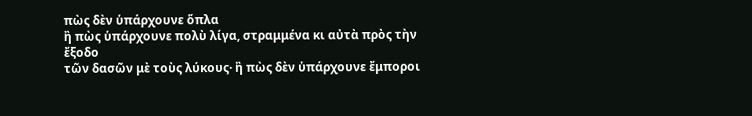πὼς δὲν ὑπάρχουνε ὅπλα
ἢ πὼς ὑπάρχουνε πολὺ λίγα, στραμμένα κι αὐτὰ πρὸς τὴν ἔξοδο
τῶν δασῶν μὲ τοὺς λύκους· ἢ πὼς δὲν ὑπάρχουνε ἔμποροι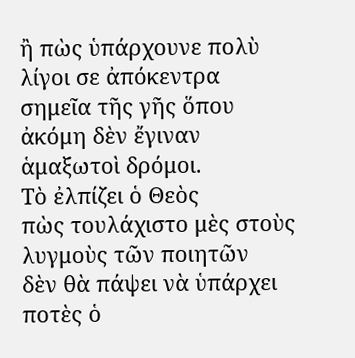ἢ πὼς ὑπάρχουνε πολὺ λίγοι σε ἀπόκεντρα
σημεῖα τῆς γῆς ὅπου ἀκόμη δὲν ἔγιναν ἁμαξωτοὶ δρόμοι.
Τὸ ἐλπίζει ὁ Θεὸς
πὼς τουλάχιστο μὲς στοὺς λυγμοὺς τῶν ποιητῶν
δὲν θὰ πάψει νὰ ὑπάρχει ποτὲς ὁ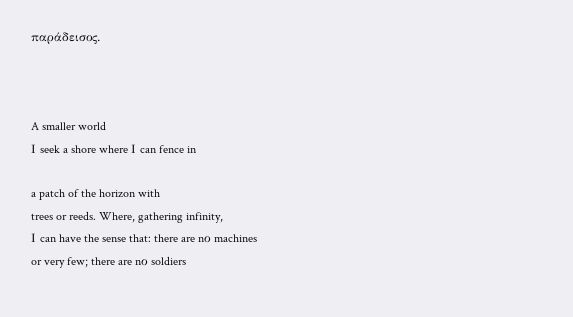παράδεισος.



A smaller world
Ι seek a shore where Ι can fence in

a patch of the horizon with
trees or reeds. Where, gathering infinity,
Ι can have the sense that: there are nο machines
or very few; there are nο soldiers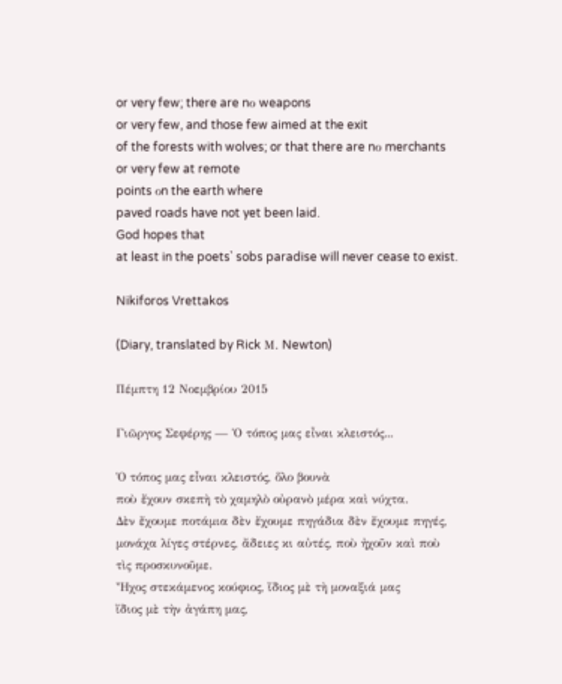or very few; there are nο weapons
or very few, and those few aimed at the exit
of the forests with wolves; or that there are nο merchants
or very few at remote
points οn the earth where
paved roads have not yet been laid.
God hopes that
at least in the poets᾿ sobs paradise will never cease to exist.

Nikiforos Vrettakos

(Diary, translated by Rick Μ. Newton)

Πέμπτη 12 Νοεμβρίου 2015

Γιῶργος Σεφέρης — Ὁ τόπος μας εἶναι κλειστός...

Ὁ τόπος μας εἶναι κλειστός, ὅλο βουνὰ
ποὺ ἔχουν σκεπὴ τὸ χαμηλὸ οὐρανὸ μέρα καὶ νύχτα.
Δὲν ἔχουμε ποτάμια δὲν ἔχουμε πηγάδια δὲν ἔχουμε πηγές,
μονάχα λίγες στέρνες, ἄδειες κι αὐτές, ποὺ ἠχοῦν καὶ ποὺ
τὶς προσκυνοῦμε.
Ἦχος στεκάμενος κούφιος, ἴδιος μὲ τὴ μοναξιά μας
ἴδιος μὲ τὴν ἀγάπη μας,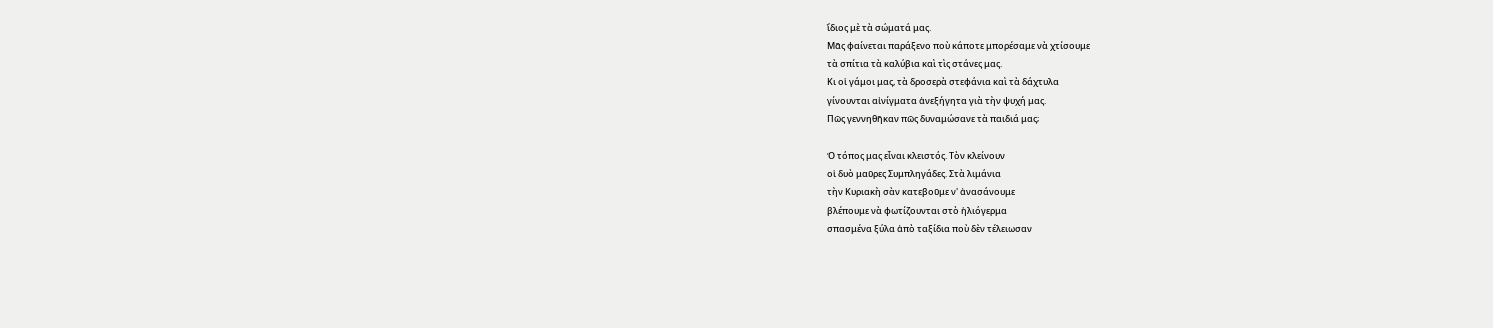ἴδιος μὲ τὰ σώματά μας.
Μᾶς φαίνεται παράξενο ποὺ κάποτε μπορέσαμε νὰ χτίσουμε
τὰ σπίτια τὰ καλύβια καὶ τὶς στάνες μας.
Κι οἱ γάμοι μας, τὰ δροσερὰ στεφάνια καὶ τὰ δάχτυλα
γίνουνται αἰνίγματα ἀνεξήγητα γιὰ τὴν ψυχή μας.
Πῶς γεννηθῆκαν πῶς δυναμώσανε τὰ παιδιά μας;

Ὁ τόπος μας εἶναι κλειστός. Τὸν κλείνουν
οἱ δυὸ μαῦρες Συμπληγάδες. Στὰ λιμάνια
τὴν Κυριακὴ σὰν κατεβοῦμε ν' ἀνασάνουμε
βλέπουμε νὰ φωτίζουνται στὸ ἡλιόγερμα
σπασμένα ξύλα ἀπὸ ταξίδια ποὺ δὲν τέλειωσαν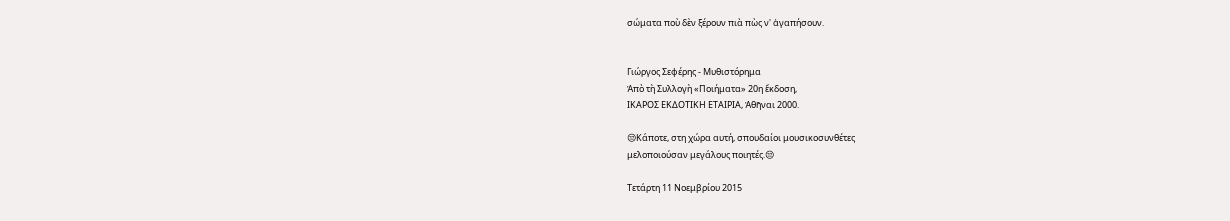σώματα ποὺ δὲν ξέρουν πιὰ πὼς ν' ἀγαπήσουν.


Γιώργος Σεφέρης - Μυθιστόρημα
Ἀπὸ τὴ Συλλογὴ «Ποιήματα» 20η ἔκδοση,
ΙΚΑΡΟΣ ΕΚΔΟΤΙΚΗ ΕΤΑΙΡΙΑ, Ἀθῆναι 2000.

😒Κάποτε, στη χώρα αυτή, σπουδαίοι μουσικοσυνθέτες
μελοποιούσαν μεγάλους ποιητές.😒

Τετάρτη 11 Νοεμβρίου 2015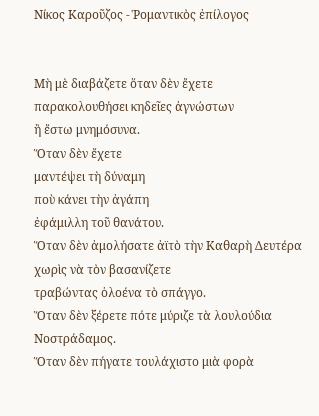Νίκος Καροῦζος - Ῥομαντικὸς ἐπίλογος


Μὴ μὲ διαβάζετε ὅταν δὲν ἔχετε
παρακολουθήσει κηδεῖες ἀγνώστων
ἢ ἔστω μνημόσυνα.
Ὅταν δὲν ἔχετε
μαντέψει τὴ δύναμη
ποὺ κάνει τὴν ἀγάπη
ἐφάμιλλη τοῦ θανάτου.
Ὅταν δὲν ἀμολήσατε ἀϊτὸ τὴν Καθαρὴ Δευτέρα
χωρὶς νὰ τὸν βασανίζετε
τραβώντας ὁλοένα τὸ σπάγγο.
Ὅταν δὲν ξέρετε πότε μύριζε τὰ λουλούδια
Νοστράδαμος.
Ὅταν δὲν πήγατε τουλάχιστο μιὰ φορὰ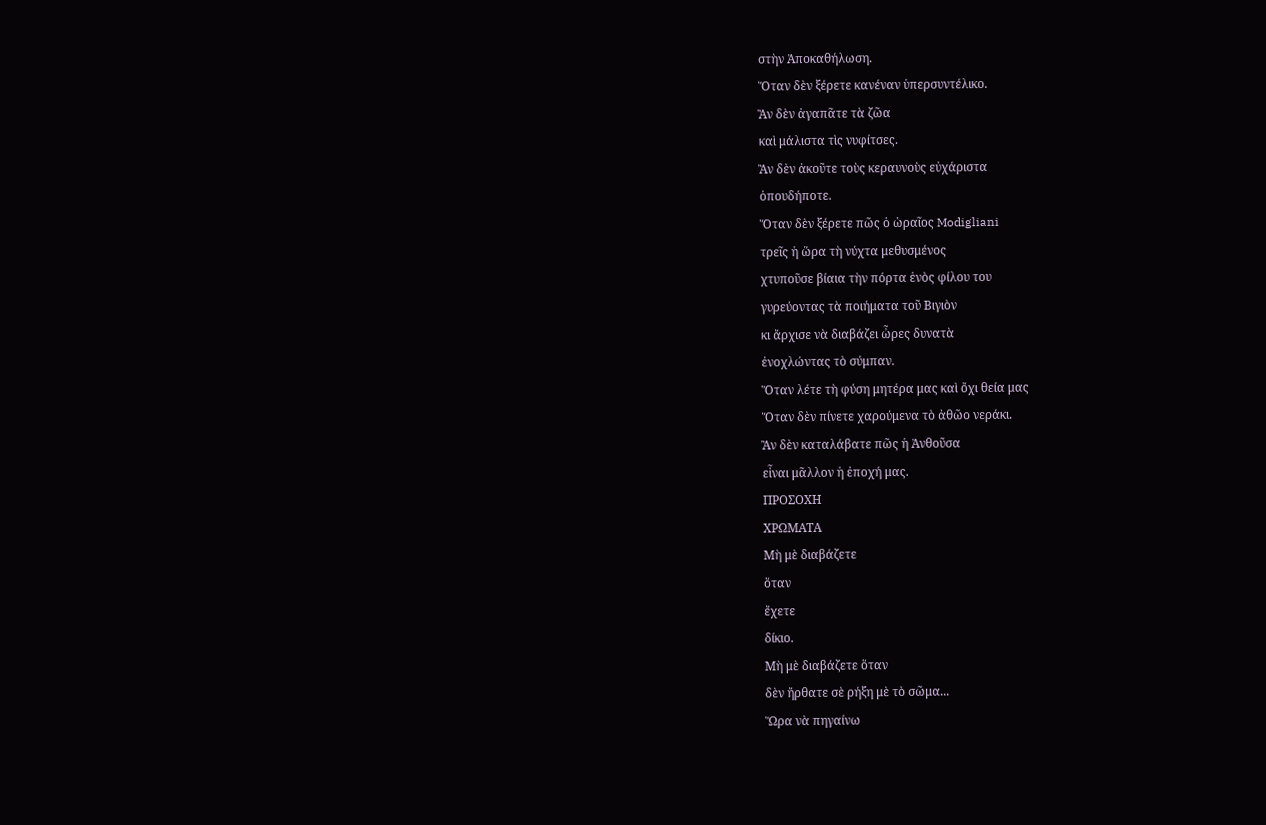στὴν Ἀποκαθήλωση.
Ὅταν δὲν ξέρετε κανέναν ὑπερσυντέλικο.
Ἂν δὲν ἀγαπᾶτε τὰ ζῶα
καὶ μάλιστα τὶς νυφίτσες.
Ἂν δὲν ἀκοῦτε τοὺς κεραυνοὺς εὐχάριστα
ὁπουδήποτε.
Ὅταν δὲν ξέρετε πῶς ὁ ὡραῖος Modigliani
τρεῖς ἡ ὥρα τὴ νύχτα μεθυσμένος
χτυποῦσε βίαια τὴν πόρτα ἑνὸς φίλου του
γυρεύοντας τὰ ποιήματα τοῦ Βιγιὸν
κι ἄρχισε νὰ διαβάζει ὦρες δυνατὰ
ἐνοχλώντας τὸ σύμπαν.
Ὅταν λέτε τὴ φύση μητέρα μας καὶ ὄχι θεία μας
Ὅταν δὲν πίνετε χαρούμενα τὸ ἀθῶο νεράκι.
Ἂν δὲν καταλάβατε πῶς ἡ Ἀνθοῦσα
εἶναι μᾶλλον ἡ ἐποχή μας.
ΠΡΟΣΟΧΗ
ΧΡΩΜΑΤΑ
Μὴ μὲ διαβάζετε
ὅταν
ἔχετε
δίκιο.
Μὴ μὲ διαβάζετε ὅταν
δὲν ἤρθατε σὲ ρήξη μὲ τὸ σῶμα...
Ὥρα νὰ πηγαίνω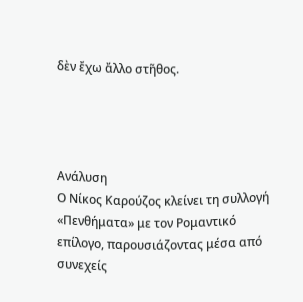δὲν ἔχω ἄλλο στῆθος.




Ανάλυση
Ο Νίκος Καρούζος κλείνει τη συλλογή «Πενθήματα» με τον Ρομαντικό επίλογο, παρουσιάζοντας μέσα από συνεχείς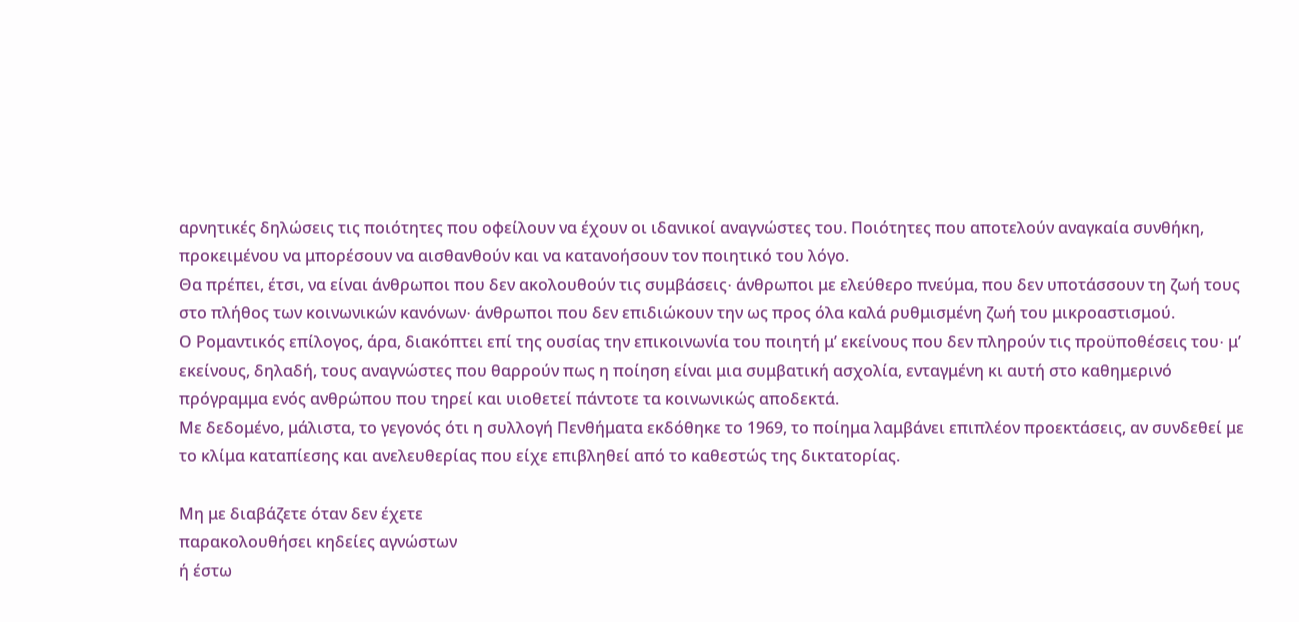αρνητικές δηλώσεις τις ποιότητες που οφείλουν να έχουν οι ιδανικοί αναγνώστες του. Ποιότητες που αποτελούν αναγκαία συνθήκη, προκειμένου να μπορέσουν να αισθανθούν και να κατανοήσουν τον ποιητικό του λόγο.
Θα πρέπει, έτσι, να είναι άνθρωποι που δεν ακολουθούν τις συμβάσεις∙ άνθρωποι με ελεύθερο πνεύμα, που δεν υποτάσσουν τη ζωή τους στο πλήθος των κοινωνικών κανόνων∙ άνθρωποι που δεν επιδιώκουν την ως προς όλα καλά ρυθμισμένη ζωή του μικροαστισμού.
Ο Ρομαντικός επίλογος, άρα, διακόπτει επί της ουσίας την επικοινωνία του ποιητή μ’ εκείνους που δεν πληρούν τις προϋποθέσεις του∙ μ’ εκείνους, δηλαδή, τους αναγνώστες που θαρρούν πως η ποίηση είναι μια συμβατική ασχολία, ενταγμένη κι αυτή στο καθημερινό πρόγραμμα ενός ανθρώπου που τηρεί και υιοθετεί πάντοτε τα κοινωνικώς αποδεκτά.
Με δεδομένο, μάλιστα, το γεγονός ότι η συλλογή Πενθήματα εκδόθηκε το 1969, το ποίημα λαμβάνει επιπλέον προεκτάσεις, αν συνδεθεί με το κλίμα καταπίεσης και ανελευθερίας που είχε επιβληθεί από το καθεστώς της δικτατορίας.

Μη με διαβάζετε όταν δεν έχετε
παρακολουθήσει κηδείες αγνώστων
ή έστω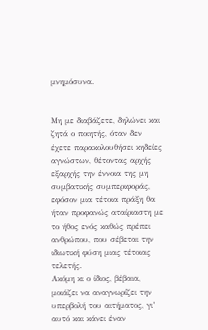μνημόσυνα.


Μη με διαβάζετε, δηλώνει και ζητά ο ποιητής, όταν δεν έχετε παρακολουθήσει κηδείες αγνώστων, θέτοντας αρχής εξαρχής την έννοια της μη συμβατικής συμπεριφοράς, εφόσον μια τέτοια πράξη θα ήταν προφανώς αταίριαστη με το ήθος ενός καθώς πρέπει ανθρώπου, που σέβεται την ιδιωτική φύση μιας τέτοιας τελετής.
Ακόμη κι ο ίδιος, βέβαια, μοιάζει να αναγνωρίζει την υπερβολή του αιτήματος, γι’ αυτό και κάνει έναν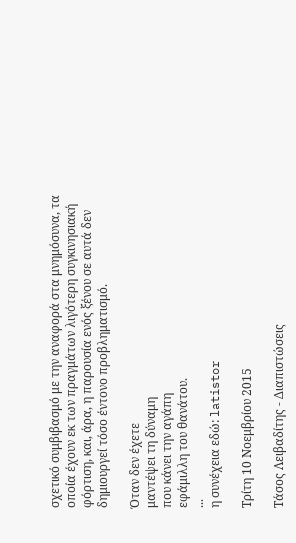σχετικό συμβιβασμό με την αναφορά στα μνημόσυνα, τα οποία έχουν εκ των πραγμάτων λιγότερη συγκινησιακή φόρτιση, και, άρα, η παρουσία ενός ξένου σε αυτά δεν δημιουργεί τόσο έντονο προβληματισμό.

Όταν δεν έχετε
μαντέψει τη δύναμη
που κάνει την αγάπη
εφάμιλλη του θανάτου.
...
η συνέχεια εδώ: latistor

Τρίτη 10 Νοεμβρίου 2015

Τάσος Λειβαδίτης - Διαπιστώσεις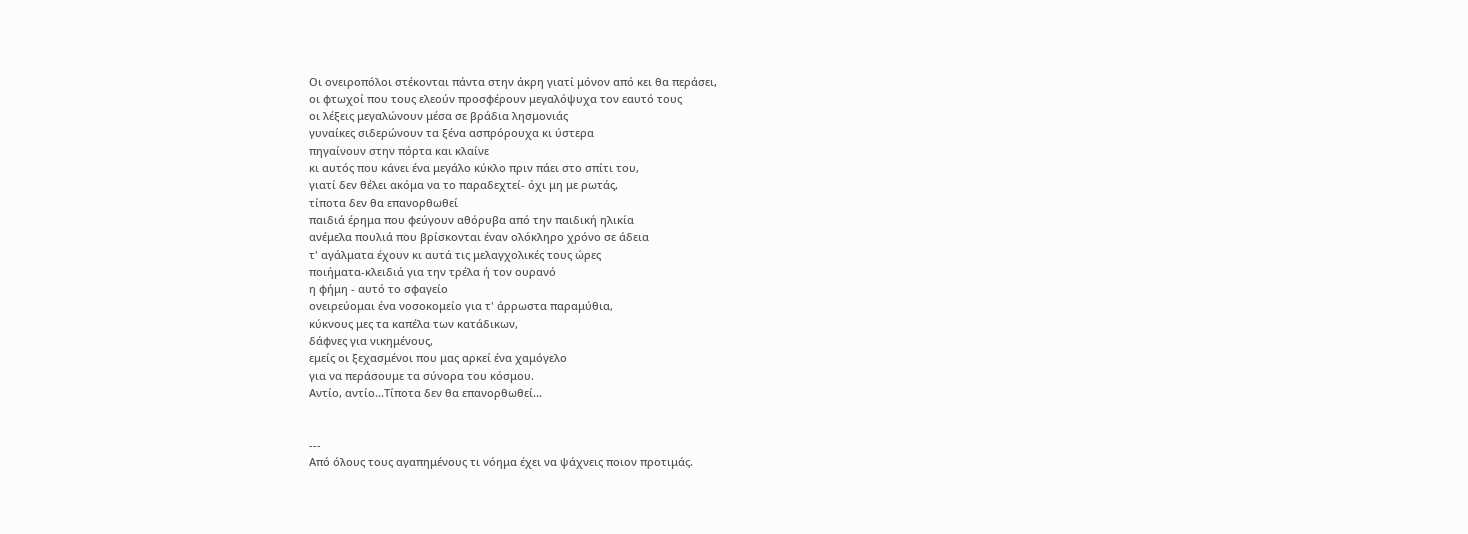Οι ονειροπόλοι στέκονται πάντα στην άκρη γιατί μόνον από κει θα περάσει,
οι φτωχοί που τους ελεούν προσφέρουν μεγαλόψυχα τον εαυτό τους
οι λέξεις μεγαλώνουν μέσα σε βράδια λησμονιάς
γυναίκες σιδερώνουν τα ξένα ασπρόρουχα κι ύστερα
πηγαίνουν στην πόρτα και κλαίνε
κι αυτός που κάνει ένα μεγάλο κύκλο πριν πάει στο σπίτι του,
γιατί δεν θέλει ακόμα να το παραδεχτεί- όχι μη με ρωτάς,
τίποτα δεν θα επανορθωθεί
παιδιά έρημα που φεύγουν αθόρυβα από την παιδική ηλικία
ανέμελα πουλιά που βρίσκονται έναν ολόκληρο χρόνο σε άδεια
τ' αγάλματα έχουν κι αυτά τις μελαγχολικές τους ώρες
ποιήματα-κλειδιά για την τρέλα ή τον ουρανό
η φήμη - αυτό το σφαγείο
ονειρεύομαι ένα νοσοκομείο για τ' άρρωστα παραμύθια,
κύκνους μες τα καπέλα των κατάδικων,
δάφνες για νικημένους,
εμείς οι ξεχασμένοι που μας αρκεί ένα χαμόγελο
για να περάσουμε τα σύνορα του κόσμου.
Αντίο, αντίο...Τίποτα δεν θα επανορθωθεί...


---
Από όλους τους αγαπημένους τι νόημα έχει να ψάχνεις ποιον προτιμάς.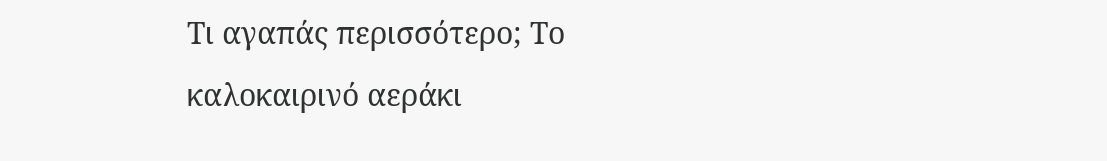Τι αγαπάς περισσότερο; Το καλοκαιρινό αεράκι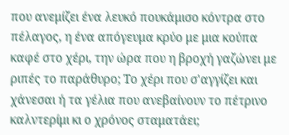που ανεμίζει ένα λευκό πουκάμισο κόντρα στο πέλαγος, η ένα απόγευμα κρύο με μια κούπα καφέ στο χέρι, την ώρα που η βροχή γαζώνει με ριπές το παράθυρο; Το χέρι που σ'αγγίζει και χάνεσαι ή τα γέλια που ανεβαίνουν το πέτρινο καλντερίμι κι ο χρόνος σταματάει;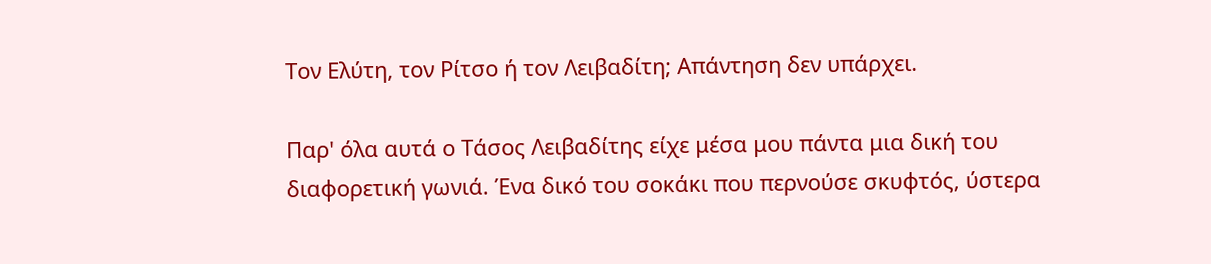Τον Ελύτη, τον Ρίτσο ή τον Λειβαδίτη; Απάντηση δεν υπάρχει.

Παρ' όλα αυτά ο Τάσος Λειβαδίτης είχε μέσα μου πάντα μια δική του διαφορετική γωνιά. Ένα δικό του σοκάκι που περνούσε σκυφτός, ύστερα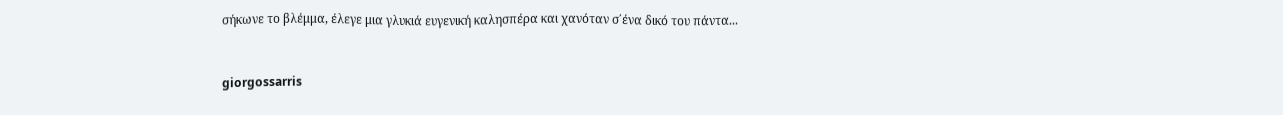σήκωνε το βλέμμα, έλεγε μια γλυκιά ευγενική καλησπέρα και χανόταν σ΄ένα δικό του πάντα...


giorgossarris